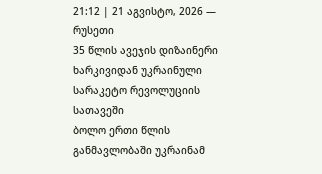21:12 | 21 აგვისტო, 2026 — რუსეთი
35 წლის ავეჯის დიზაინერი ხარკივიდან უკრაინული სარაკეტო რევოლუციის სათავეში
ბოლო ერთი წლის განმავლობაში უკრაინამ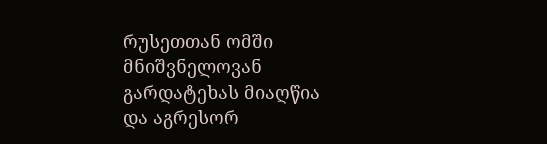რუსეთთან ომში მნიშვნელოვან გარდატეხას მიაღწია და აგრესორ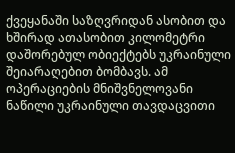ქვეყანაში საზღვრიდან ასობით და ხშირად ათასობით კილომეტრი დაშორებულ ობიექტებს უკრაინული შეიარაღებით ბომბავს. ამ ოპერაციების მნიშვნელოვანი ნაწილი უკრაინული თავდაცვითი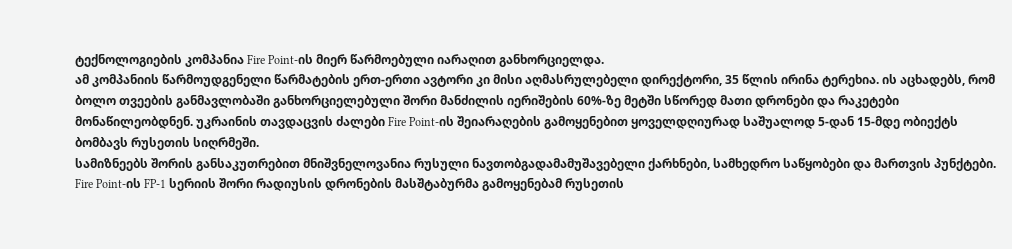ტექნოლოგიების კომპანია Fire Point-ის მიერ წარმოებული იარაღით განხორციელდა.
ამ კომპანიის წარმოუდგენელი წარმატების ერთ-ერთი ავტორი კი მისი აღმასრულებელი დირექტორი, 35 წლის ირინა ტერეხია. ის აცხადებს, რომ ბოლო თვეების განმავლობაში განხორციელებული შორი მანძილის იერიშების 60%-ზე მეტში სწორედ მათი დრონები და რაკეტები მონაწილეობდნენ. უკრაინის თავდაცვის ძალები Fire Point-ის შეიარაღების გამოყენებით ყოველდღიურად საშუალოდ 5-დან 15-მდე ობიექტს ბომბავს რუსეთის სიღრმეში.
სამიზნეებს შორის განსაკუთრებით მნიშვნელოვანია რუსული ნავთობგადამამუშავებელი ქარხნები, სამხედრო საწყობები და მართვის პუნქტები. Fire Point-ის FP-1 სერიის შორი რადიუსის დრონების მასშტაბურმა გამოყენებამ რუსეთის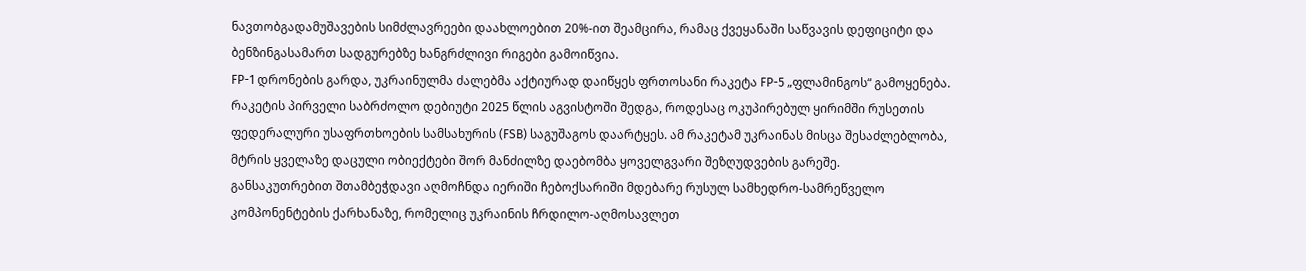ნავთობგადამუშავების სიმძლავრეები დაახლოებით 20%-ით შეამცირა, რამაც ქვეყანაში საწვავის დეფიციტი და ბენზინგასამართ სადგურებზე ხანგრძლივი რიგები გამოიწვია.
FP-1 დრონების გარდა, უკრაინულმა ძალებმა აქტიურად დაიწყეს ფრთოსანი რაკეტა FP-5 „ფლამინგოს“ გამოყენება. რაკეტის პირველი საბრძოლო დებიუტი 2025 წლის აგვისტოში შედგა, როდესაც ოკუპირებულ ყირიმში რუსეთის ფედერალური უსაფრთხოების სამსახურის (FSB) საგუშაგოს დაარტყეს. ამ რაკეტამ უკრაინას მისცა შესაძლებლობა, მტრის ყველაზე დაცული ობიექტები შორ მანძილზე დაებომბა ყოველგვარი შეზღუდვების გარეშე.
განსაკუთრებით შთამბეჭდავი აღმოჩნდა იერიში ჩებოქსარიში მდებარე რუსულ სამხედრო-სამრეწველო კომპონენტების ქარხანაზე, რომელიც უკრაინის ჩრდილო-აღმოსავლეთ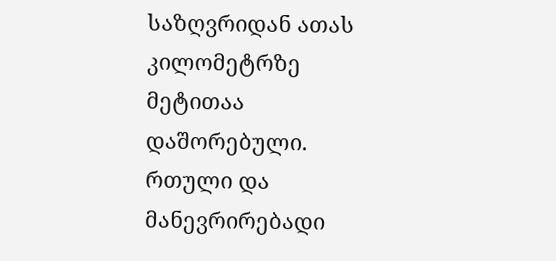საზღვრიდან ათას კილომეტრზე მეტითაა დაშორებული. რთული და მანევრირებადი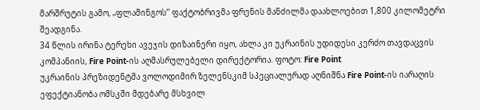მარშრუტის გამო, „ფლამინგოს“ ფაქტობრივმა ფრენის მანძილმა დაახლოებით 1,800 კილომეტრი შეადგინა.
34 წლის ირინა ტერეხი ავეჯის დიზაინერი იყო, ახლა კი უკრაინის უდიდესი კერძო თავდაცვის კომპანიის, Fire Point-ის აღმასრულებელი დირექტორია. ფოტო: Fire Point
უკრაინის პრეზიდენტმა ვოლოდიმირ ზელენსკიმ სპეციალურად აღნიშნა Fire Point-ის იარაღის ეფექტიანობა ომსკში მდებარე მსხვილ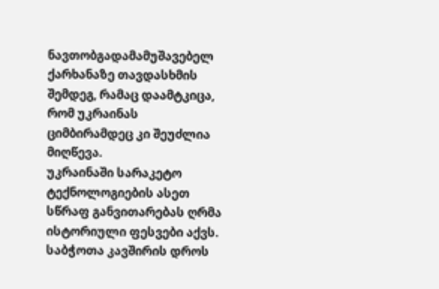ნავთობგადამამუშავებელ ქარხანაზე თავდასხმის შემდეგ, რამაც დაამტკიცა, რომ უკრაინას ციმბირამდეც კი შეუძლია მიღწევა.
უკრაინაში სარაკეტო ტექნოლოგიების ასეთ სწრაფ განვითარებას ღრმა ისტორიული ფესვები აქვს. საბჭოთა კავშირის დროს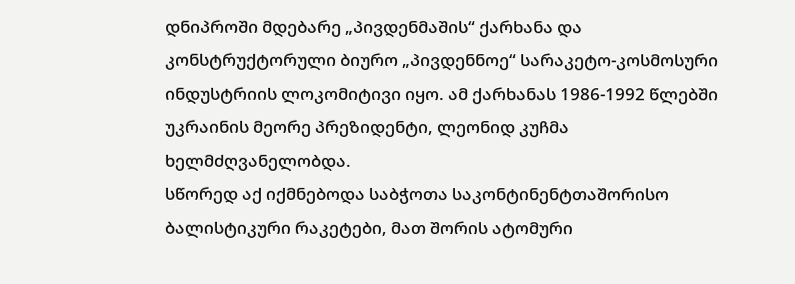დნიპროში მდებარე „პივდენმაშის“ ქარხანა და კონსტრუქტორული ბიურო „პივდენნოე“ სარაკეტო-კოსმოსური ინდუსტრიის ლოკომიტივი იყო. ამ ქარხანას 1986-1992 წლებში უკრაინის მეორე პრეზიდენტი, ლეონიდ კუჩმა ხელმძღვანელობდა.
სწორედ აქ იქმნებოდა საბჭოთა საკონტინენტთაშორისო ბალისტიკური რაკეტები, მათ შორის ატომური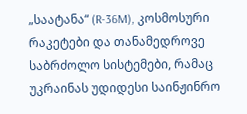„საატანა“ (R-36M), კოსმოსური რაკეტები და თანამედროვე საბრძოლო სისტემები, რამაც უკრაინას უდიდესი საინჟინრო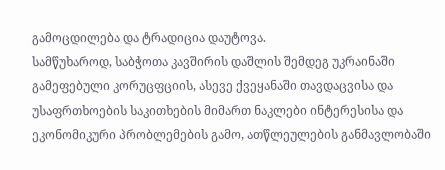გამოცდილება და ტრადიცია დაუტოვა.
სამწუხაროდ, საბჭოთა კავშირის დაშლის შემდეგ უკრაინაში გამეფებული კორუცფციის, ასევე ქვეყანაში თავდაცვისა და უსაფრთხოების საკითხების მიმართ ნაკლები ინტერესისა და ეკონომიკური პრობლემების გამო, ათწლეულების განმავლობაში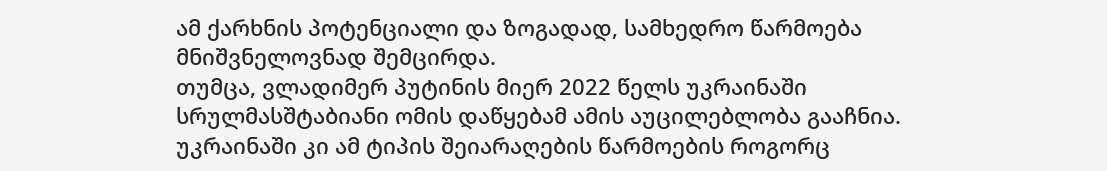ამ ქარხნის პოტენციალი და ზოგადად, სამხედრო წარმოება მნიშვნელოვნად შემცირდა.
თუმცა, ვლადიმერ პუტინის მიერ 2022 წელს უკრაინაში სრულმასშტაბიანი ომის დაწყებამ ამის აუცილებლობა გააჩნია. უკრაინაში კი ამ ტიპის შეიარაღების წარმოების როგორც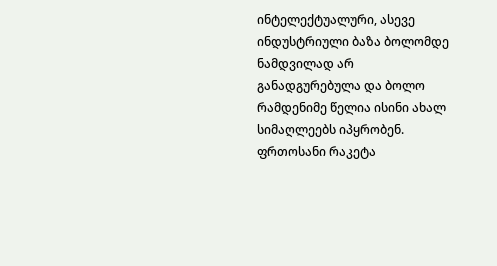ინტელექტუალური, ასევე ინდუსტრიული ბაზა ბოლომდე ნამდვილად არ განადგურებულა და ბოლო რამდენიმე წელია ისინი ახალ სიმაღლეებს იპყრობენ.
ფრთოსანი რაკეტა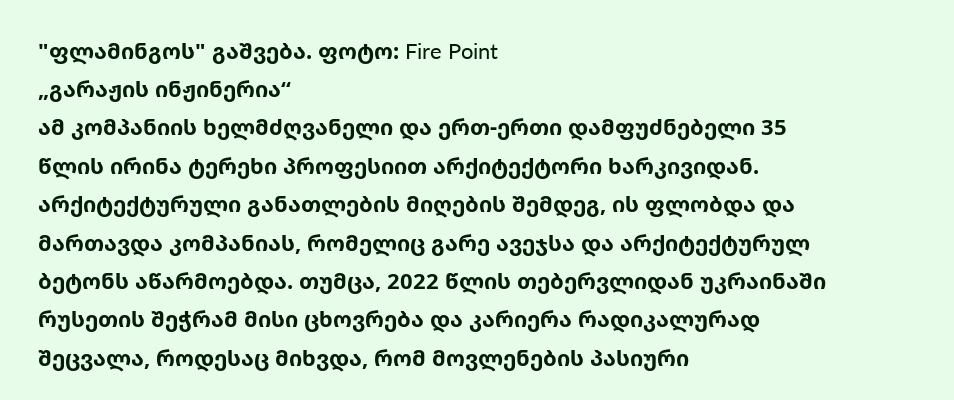"ფლამინგოს" გაშვება. ფოტო: Fire Point
„გარაჟის ინჟინერია“
ამ კომპანიის ხელმძღვანელი და ერთ-ერთი დამფუძნებელი 35 წლის ირინა ტერეხი პროფესიით არქიტექტორი ხარკივიდან. არქიტექტურული განათლების მიღების შემდეგ, ის ფლობდა და მართავდა კომპანიას, რომელიც გარე ავეჯსა და არქიტექტურულ ბეტონს აწარმოებდა. თუმცა, 2022 წლის თებერვლიდან უკრაინაში რუსეთის შეჭრამ მისი ცხოვრება და კარიერა რადიკალურად შეცვალა, როდესაც მიხვდა, რომ მოვლენების პასიური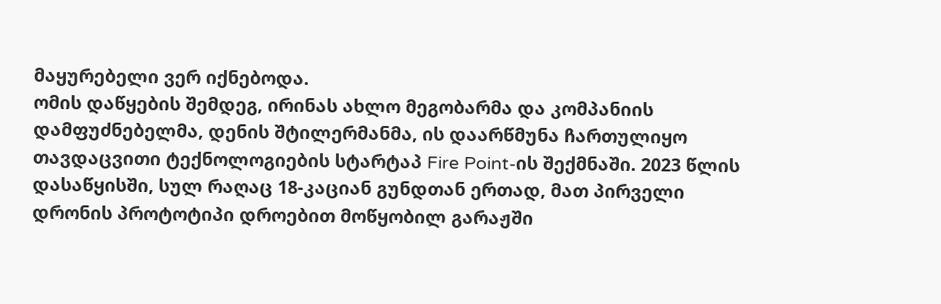მაყურებელი ვერ იქნებოდა.
ომის დაწყების შემდეგ, ირინას ახლო მეგობარმა და კომპანიის დამფუძნებელმა, დენის შტილერმანმა, ის დაარწმუნა ჩართულიყო თავდაცვითი ტექნოლოგიების სტარტაპ Fire Point-ის შექმნაში. 2023 წლის დასაწყისში, სულ რაღაც 18-კაციან გუნდთან ერთად, მათ პირველი დრონის პროტოტიპი დროებით მოწყობილ გარაჟში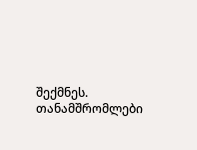შექმნეს. თანამშრომლები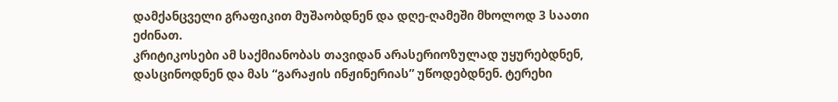დამქანცველი გრაფიკით მუშაობდნენ და დღე-ღამეში მხოლოდ 3 საათი ეძინათ.
კრიტიკოსები ამ საქმიანობას თავიდან არასერიოზულად უყურებდნენ, დასცინოდნენ და მას “გარაჟის ინჟინერიას” უწოდებდნენ. ტერეხი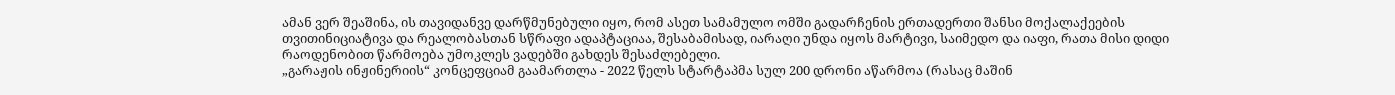ამან ვერ შეაშინა, ის თავიდანვე დარწმუნებული იყო, რომ ასეთ სამამულო ომში გადარჩენის ერთადერთი შანსი მოქალაქეების თვითინიციატივა და რეალობასთან სწრაფი ადაპტაციაა, შესაბამისად, იარაღი უნდა იყოს მარტივი, საიმედო და იაფი, რათა მისი დიდი რაოდენობით წარმოება უმოკლეს ვადებში გახდეს შესაძლებელი.
„გარაჟის ინჟინერიის“ კონცეფციამ გაამართლა - 2022 წელს სტარტაპმა სულ 200 დრონი აწარმოა (რასაც მაშინ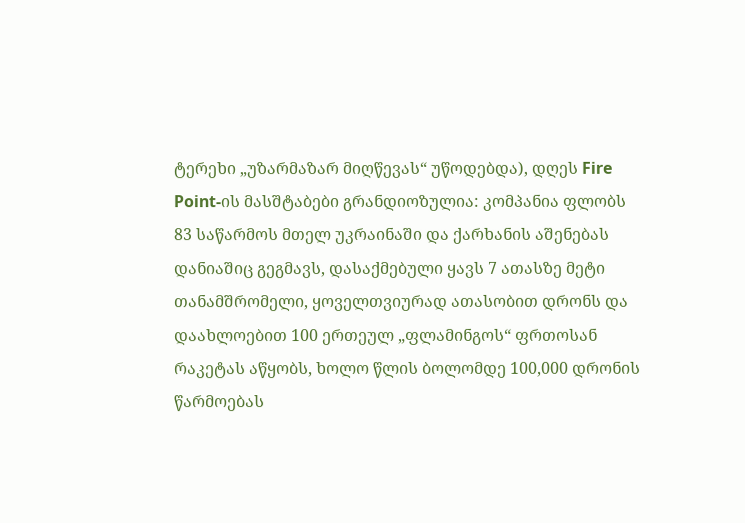ტერეხი „უზარმაზარ მიღწევას“ უწოდებდა), დღეს Fire Point-ის მასშტაბები გრანდიოზულია: კომპანია ფლობს 83 საწარმოს მთელ უკრაინაში და ქარხანის აშენებას დანიაშიც გეგმავს, დასაქმებული ყავს 7 ათასზე მეტი თანამშრომელი, ყოველთვიურად ათასობით დრონს და დაახლოებით 100 ერთეულ „ფლამინგოს“ ფრთოსან რაკეტას აწყობს, ხოლო წლის ბოლომდე 100,000 დრონის წარმოებას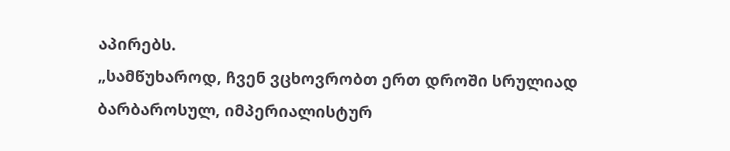აპირებს.
„სამწუხაროდ, ჩვენ ვცხოვრობთ ერთ დროში სრულიად ბარბაროსულ, იმპერიალისტურ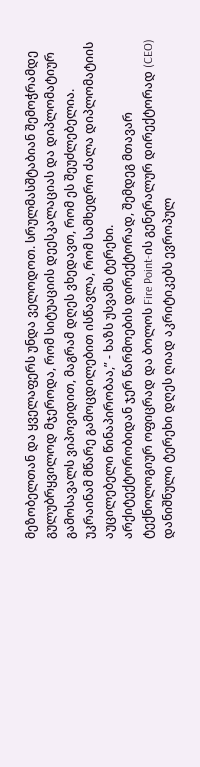მეზობელთან და ყველაფერს უნდა ველოდოთ. სრულმასშტაბიან შემოჭრამდე გულუბრყვილოდ მჯეროდა, რომ სიტუაციის დეესკალაციას და დიპლომატიურ გამოსავალს ვიპოვიდით, მაგრამ დღეს ვხედავთ, რომ ეს შეუძლებელია. უკრაინამ მწარე გამოცდილებით ისწავლა, რომ სამხედრო ძალა დიპლომატიის აუცილებელი წინაპირობაა,” - ხაზს უსვამს ტერეხი.
არქიტექტორობიდან ჯერ წარმოების დირექტორად, შემდეგ მთავარ ტექნოლოგიურ ოფიცრად და ბოლოს Fire Point-ის გენერალურ დირექტორად (CEO) დანიშნული ტერეხი დღეს ღიად აკრიტიკებს ევროპულ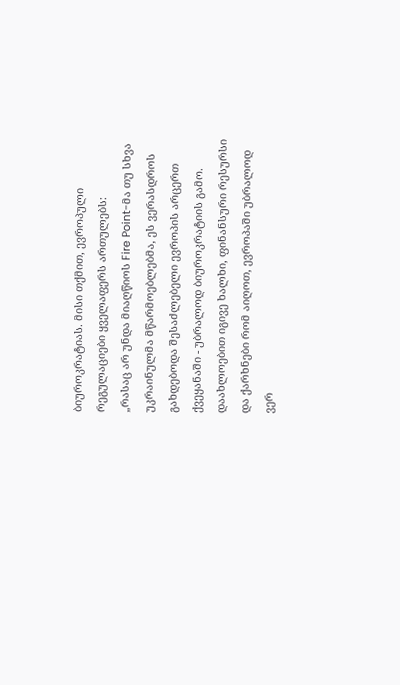ბიუროკრატიას. მისი თქმით, ევროპული რეგულაციები ყველაფერს ართულებს:
„რასაც არ უნდა მიაღწიოს Fire Point-მა თუ სხვა უკრაინულმა მწარმოებლებმა, ეს ვერასდროს გახდებოდა შესაძლებელი ევროპის არცერთ ქვეყანაში - უბრალოდ ბიუროკრატიის გამო. დაახლოებით იგივე ხალხი, ფინანსური რესურსი და ქარხნები რომ აიღოთ, ევროპაში უბრალოდ ვერ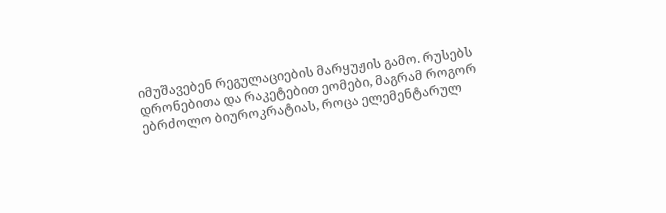იმუშავებენ რეგულაციების მარყუჟის გამო. რუსებს დრონებითა და რაკეტებით ეომები, მაგრამ როგორ ებრძოლო ბიუროკრატიას, როცა ელემენტარულ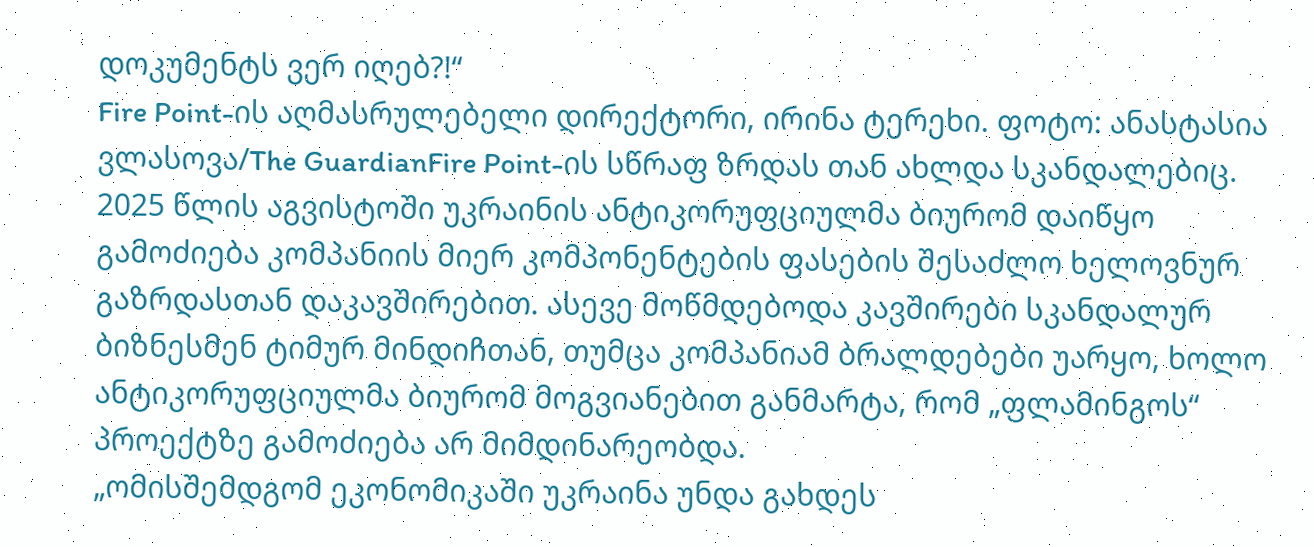დოკუმენტს ვერ იღებ?!“
Fire Point-ის აღმასრულებელი დირექტორი, ირინა ტერეხი. ფოტო: ანასტასია ვლასოვა/The GuardianFire Point-ის სწრაფ ზრდას თან ახლდა სკანდალებიც. 2025 წლის აგვისტოში უკრაინის ანტიკორუფციულმა ბიურომ დაიწყო გამოძიება კომპანიის მიერ კომპონენტების ფასების შესაძლო ხელოვნურ გაზრდასთან დაკავშირებით. ასევე მოწმდებოდა კავშირები სკანდალურ ბიზნესმენ ტიმურ მინდიჩთან, თუმცა კომპანიამ ბრალდებები უარყო, ხოლო ანტიკორუფციულმა ბიურომ მოგვიანებით განმარტა, რომ „ფლამინგოს“ პროექტზე გამოძიება არ მიმდინარეობდა.
„ომისშემდგომ ეკონომიკაში უკრაინა უნდა გახდეს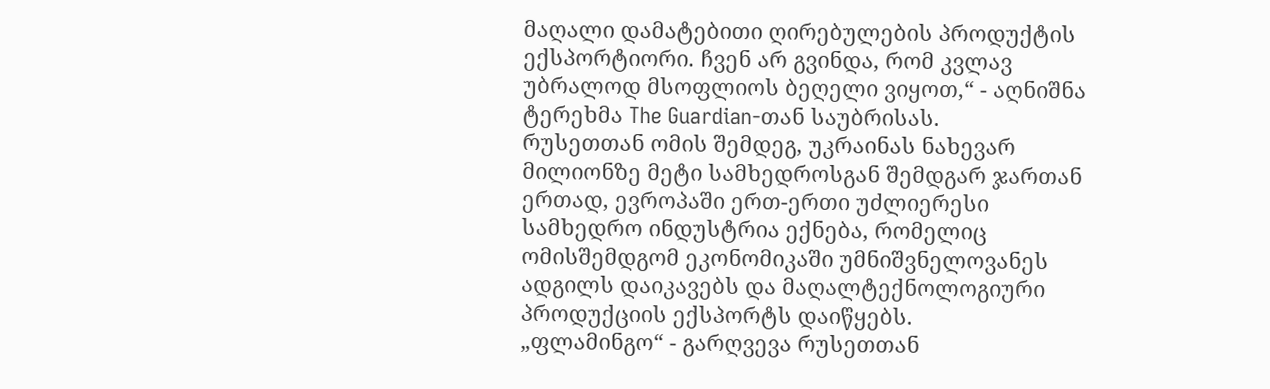მაღალი დამატებითი ღირებულების პროდუქტის ექსპორტიორი. ჩვენ არ გვინდა, რომ კვლავ უბრალოდ მსოფლიოს ბეღელი ვიყოთ,“ - აღნიშნა ტერეხმა The Guardian-თან საუბრისას.
რუსეთთან ომის შემდეგ, უკრაინას ნახევარ მილიონზე მეტი სამხედროსგან შემდგარ ჯართან ერთად, ევროპაში ერთ-ერთი უძლიერესი სამხედრო ინდუსტრია ექნება, რომელიც ომისშემდგომ ეკონომიკაში უმნიშვნელოვანეს ადგილს დაიკავებს და მაღალტექნოლოგიური პროდუქციის ექსპორტს დაიწყებს.
„ფლამინგო“ - გარღვევა რუსეთთან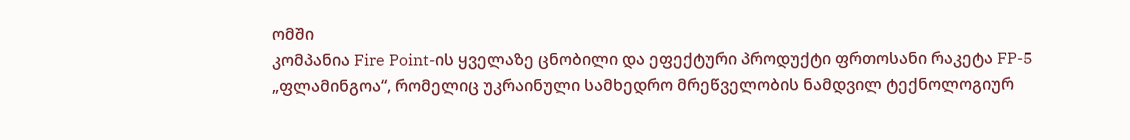ომში
კომპანია Fire Point-ის ყველაზე ცნობილი და ეფექტური პროდუქტი ფრთოსანი რაკეტა FP-5 „ფლამინგოა“, რომელიც უკრაინული სამხედრო მრეწველობის ნამდვილ ტექნოლოგიურ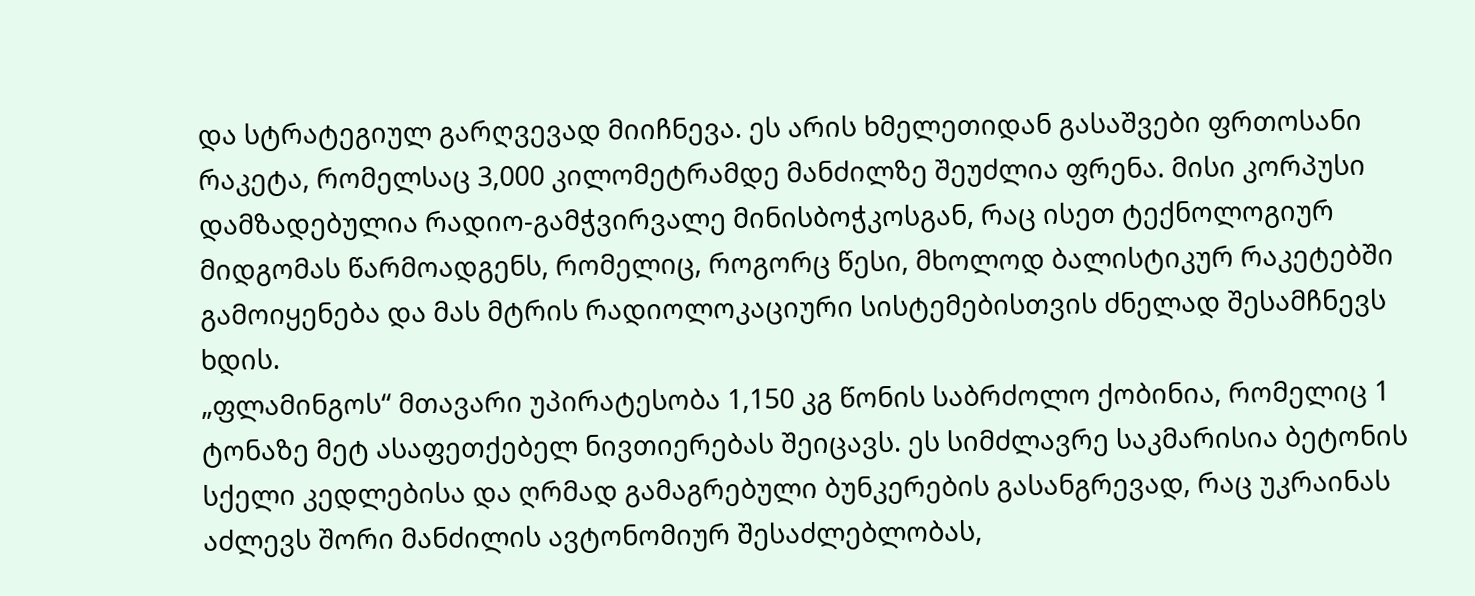და სტრატეგიულ გარღვევად მიიჩნევა. ეს არის ხმელეთიდან გასაშვები ფრთოსანი რაკეტა, რომელსაც 3,000 კილომეტრამდე მანძილზე შეუძლია ფრენა. მისი კორპუსი დამზადებულია რადიო-გამჭვირვალე მინისბოჭკოსგან, რაც ისეთ ტექნოლოგიურ მიდგომას წარმოადგენს, რომელიც, როგორც წესი, მხოლოდ ბალისტიკურ რაკეტებში გამოიყენება და მას მტრის რადიოლოკაციური სისტემებისთვის ძნელად შესამჩნევს ხდის.
„ფლამინგოს“ მთავარი უპირატესობა 1,150 კგ წონის საბრძოლო ქობინია, რომელიც 1 ტონაზე მეტ ასაფეთქებელ ნივთიერებას შეიცავს. ეს სიმძლავრე საკმარისია ბეტონის სქელი კედლებისა და ღრმად გამაგრებული ბუნკერების გასანგრევად, რაც უკრაინას აძლევს შორი მანძილის ავტონომიურ შესაძლებლობას,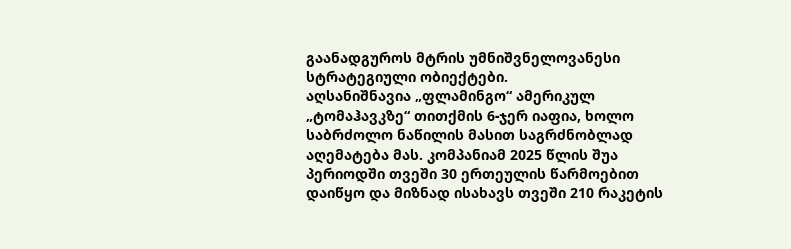გაანადგუროს მტრის უმნიშვნელოვანესი სტრატეგიული ობიექტები.
აღსანიშნავია „ფლამინგო“ ამერიკულ „ტომაჰავკზე“ თითქმის 6-ჯერ იაფია, ხოლო საბრძოლო ნაწილის მასით საგრძნობლად აღემატება მას. კომპანიამ 2025 წლის შუა პერიოდში თვეში 30 ერთეულის წარმოებით დაიწყო და მიზნად ისახავს თვეში 210 რაკეტის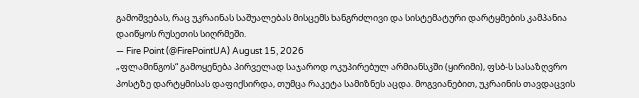გამოშვებას, რაც უკრაინას საშუალებას მისცემს ხანგრძლივი და სისტემატური დარტყმების კამპანია დაიწყოს რუსეთის სიღრმეში.
— Fire Point (@FirePointUA) August 15, 2026
„ფლამინგოს“ გამოყენება პირველად საჯაროდ ოკუპირებულ არმიანსკში (ყირიმი), ფსბ-ს სასაზღვრო პოსტზე დარტყმისას დაფიქსირდა, თუმცა რაკეტა სამიზნეს აცდა. მოგვიანებით, უკრაინის თავდაცვის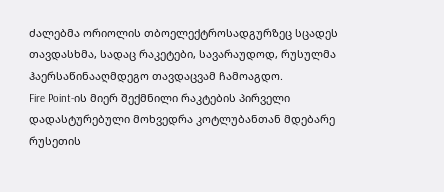ძალებმა ორიოლის თბოელექტროსადგურზეც სცადეს თავდასხმა, სადაც რაკეტები, სავარაუდოდ, რუსულმა ჰაერსაწინააღმდეგო თავდაცვამ ჩამოაგდო.
Fire Point-ის მიერ შექმნილი რაკტების პირველი დადასტურებული მოხვედრა კოტლუბანთან მდებარე რუსეთის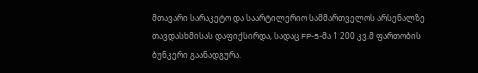მთავარი სარაკეტო და საარტილერიო სამმართველოს არსენალზე თავდასხმისას დაფიქსირდა, სადაც FP-5-მა 1 200 კვ.მ ფართობის ბუნკერი გაანადგურა.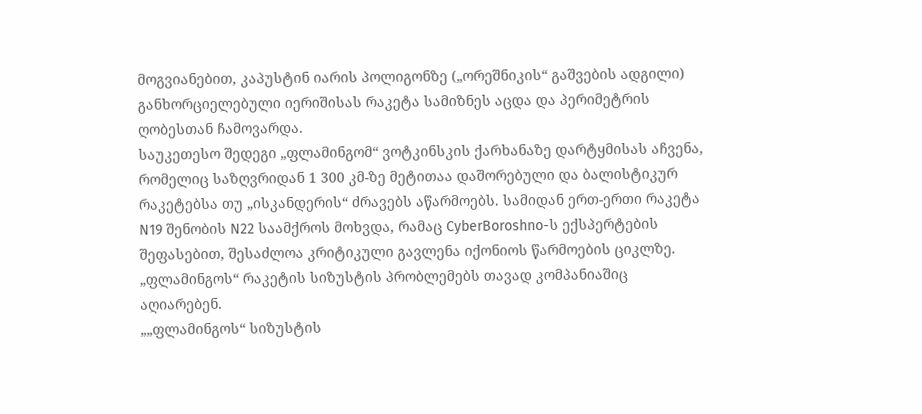მოგვიანებით, კაპუსტინ იარის პოლიგონზე („ორეშნიკის“ გაშვების ადგილი) განხორციელებული იერიშისას რაკეტა სამიზნეს აცდა და პერიმეტრის ღობესთან ჩამოვარდა.
საუკეთესო შედეგი „ფლამინგომ“ ვოტკინსკის ქარხანაზე დარტყმისას აჩვენა, რომელიც საზღვრიდან 1 300 კმ-ზე მეტითაა დაშორებული და ბალისტიკურ რაკეტებსა თუ „ისკანდერის“ ძრავებს აწარმოებს. სამიდან ერთ-ერთი რაკეტა N19 შენობის N22 საამქროს მოხვდა, რამაც CyberBoroshno-ს ექსპერტების შეფასებით, შესაძლოა კრიტიკული გავლენა იქონიოს წარმოების ციკლზე.
„ფლამინგოს“ რაკეტის სიზუსტის პრობლემებს თავად კომპანიაშიც აღიარებენ.
„„ფლამინგოს“ სიზუსტის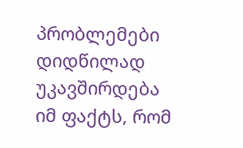პრობლემები დიდწილად უკავშირდება იმ ფაქტს, რომ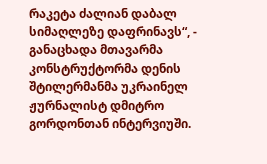რაკეტა ძალიან დაბალ სიმაღლეზე დაფრინავს“, - განაცხადა მთავარმა კონსტრუქტორმა დენის შტილერმანმა უკრაინელ ჟურნალისტ დმიტრო გორდონთან ინტერვიუში.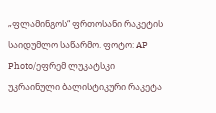„ფლამინგოს“ ფრთოსანი რაკეტის საიდუმლო საწარმო. ფოტო: AP Photo/ეფრემ ლუკატსკი
უკრაინული ბალისტიკური რაკეტა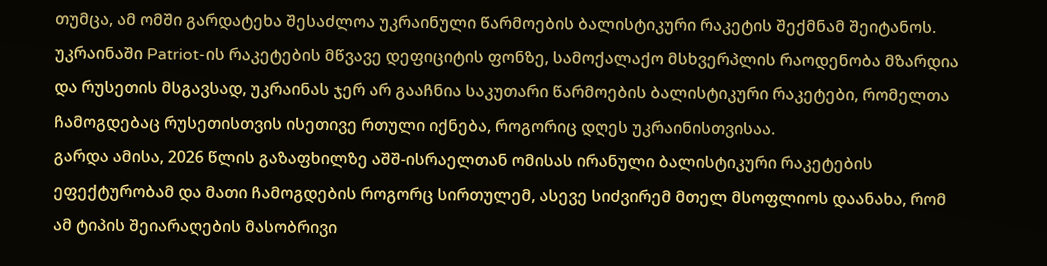თუმცა, ამ ომში გარდატეხა შესაძლოა უკრაინული წარმოების ბალისტიკური რაკეტის შექმნამ შეიტანოს. უკრაინაში Patriot-ის რაკეტების მწვავე დეფიციტის ფონზე, სამოქალაქო მსხვერპლის რაოდენობა მზარდია და რუსეთის მსგავსად, უკრაინას ჯერ არ გააჩნია საკუთარი წარმოების ბალისტიკური რაკეტები, რომელთა ჩამოგდებაც რუსეთისთვის ისეთივე რთული იქნება, როგორიც დღეს უკრაინისთვისაა.
გარდა ამისა, 2026 წლის გაზაფხილზე აშშ-ისრაელთან ომისას ირანული ბალისტიკური რაკეტების ეფექტურობამ და მათი ჩამოგდების როგორც სირთულემ, ასევე სიძვირემ მთელ მსოფლიოს დაანახა, რომ ამ ტიპის შეიარაღების მასობრივი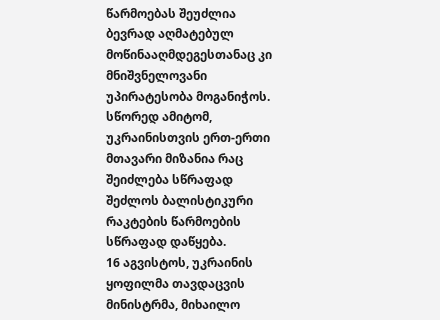წარმოებას შეუძლია ბევრად აღმატებულ მოწინააღმდეგესთანაც კი მნიშვნელოვანი უპირატესობა მოგანიჭოს. სწორედ ამიტომ, უკრაინისთვის ერთ-ერთი მთავარი მიზანია რაც შეიძლება სწრაფად შეძლოს ბალისტიკური რაკტების წარმოების სწრაფად დაწყება.
16 აგვისტოს, უკრაინის ყოფილმა თავდაცვის მინისტრმა, მიხაილო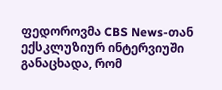ფედოროვმა CBS News-თან ექსკლუზიურ ინტერვიუში განაცხადა, რომ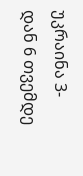უკრაინა 3-დან 6 თვემდე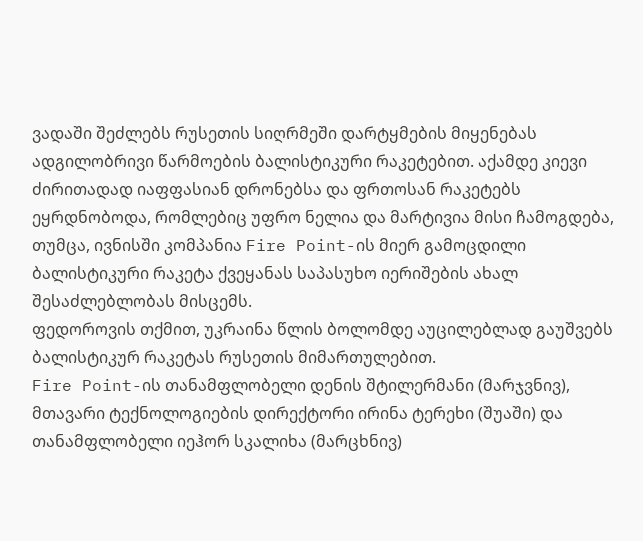ვადაში შეძლებს რუსეთის სიღრმეში დარტყმების მიყენებას ადგილობრივი წარმოების ბალისტიკური რაკეტებით. აქამდე კიევი ძირითადად იაფფასიან დრონებსა და ფრთოსან რაკეტებს ეყრდნობოდა, რომლებიც უფრო ნელია და მარტივია მისი ჩამოგდება, თუმცა, ივნისში კომპანია Fire Point-ის მიერ გამოცდილი ბალისტიკური რაკეტა ქვეყანას საპასუხო იერიშების ახალ შესაძლებლობას მისცემს.
ფედოროვის თქმით, უკრაინა წლის ბოლომდე აუცილებლად გაუშვებს ბალისტიკურ რაკეტას რუსეთის მიმართულებით.
Fire Point-ის თანამფლობელი დენის შტილერმანი (მარჯვნივ), მთავარი ტექნოლოგიების დირექტორი ირინა ტერეხი (შუაში) და თანამფლობელი იეჰორ სკალიხა (მარცხნივ)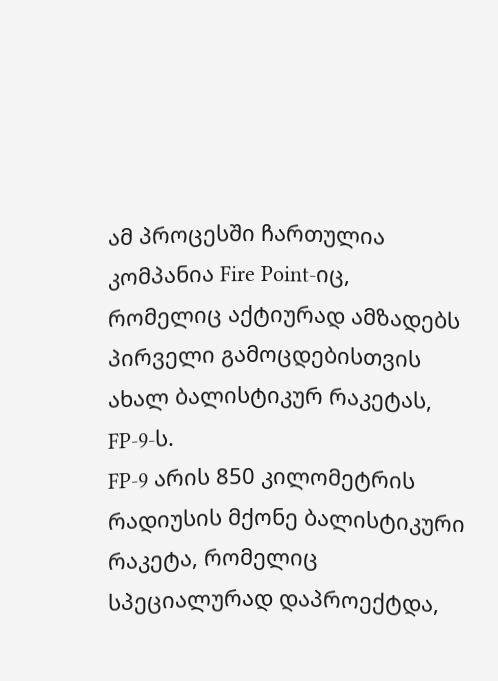ამ პროცესში ჩართულია კომპანია Fire Point-იც, რომელიც აქტიურად ამზადებს პირველი გამოცდებისთვის ახალ ბალისტიკურ რაკეტას, FP-9-ს.
FP-9 არის 850 კილომეტრის რადიუსის მქონე ბალისტიკური რაკეტა, რომელიც სპეციალურად დაპროექტდა,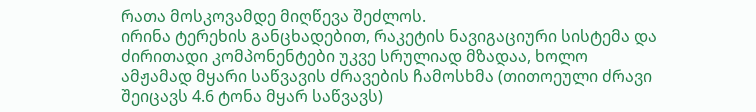რათა მოსკოვამდე მიღწევა შეძლოს.
ირინა ტერეხის განცხადებით, რაკეტის ნავიგაციური სისტემა და ძირითადი კომპონენტები უკვე სრულიად მზადაა, ხოლო ამჟამად მყარი საწვავის ძრავების ჩამოსხმა (თითოეული ძრავი შეიცავს 4.6 ტონა მყარ საწვავს)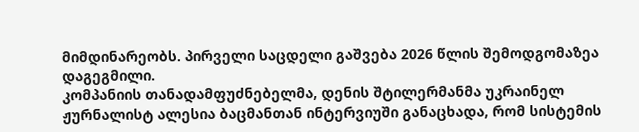მიმდინარეობს. პირველი საცდელი გაშვება 2026 წლის შემოდგომაზეა დაგეგმილი.
კომპანიის თანადამფუძნებელმა, დენის შტილერმანმა უკრაინელ ჟურნალისტ ალესია ბაცმანთან ინტერვიუში განაცხადა, რომ სისტემის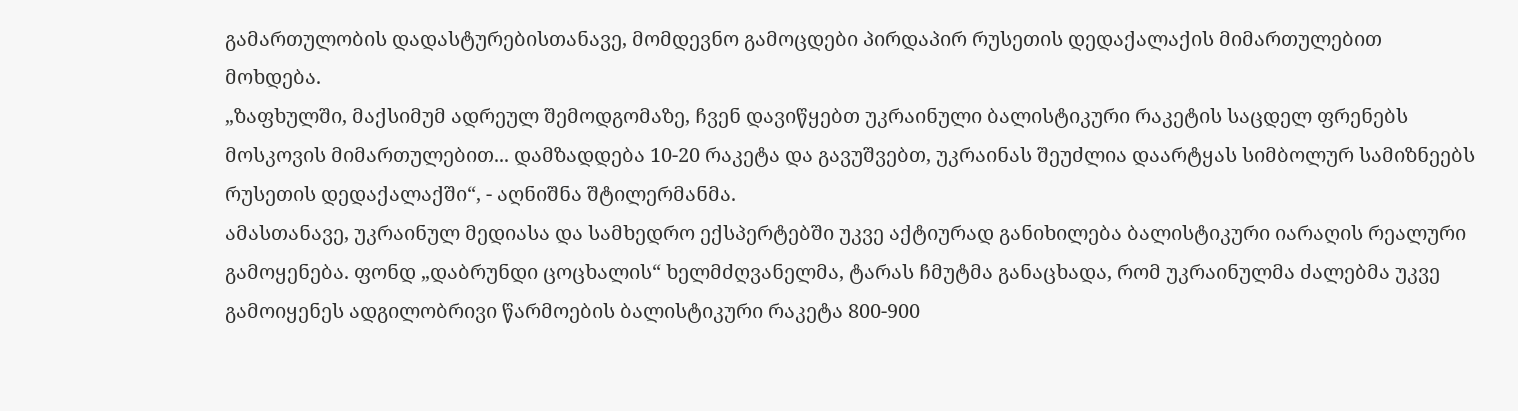გამართულობის დადასტურებისთანავე, მომდევნო გამოცდები პირდაპირ რუსეთის დედაქალაქის მიმართულებით მოხდება.
„ზაფხულში, მაქსიმუმ ადრეულ შემოდგომაზე, ჩვენ დავიწყებთ უკრაინული ბალისტიკური რაკეტის საცდელ ფრენებს მოსკოვის მიმართულებით... დამზადდება 10-20 რაკეტა და გავუშვებთ, უკრაინას შეუძლია დაარტყას სიმბოლურ სამიზნეებს რუსეთის დედაქალაქში“, - აღნიშნა შტილერმანმა.
ამასთანავე, უკრაინულ მედიასა და სამხედრო ექსპერტებში უკვე აქტიურად განიხილება ბალისტიკური იარაღის რეალური გამოყენება. ფონდ „დაბრუნდი ცოცხალის“ ხელმძღვანელმა, ტარას ჩმუტმა განაცხადა, რომ უკრაინულმა ძალებმა უკვე გამოიყენეს ადგილობრივი წარმოების ბალისტიკური რაკეტა 800-900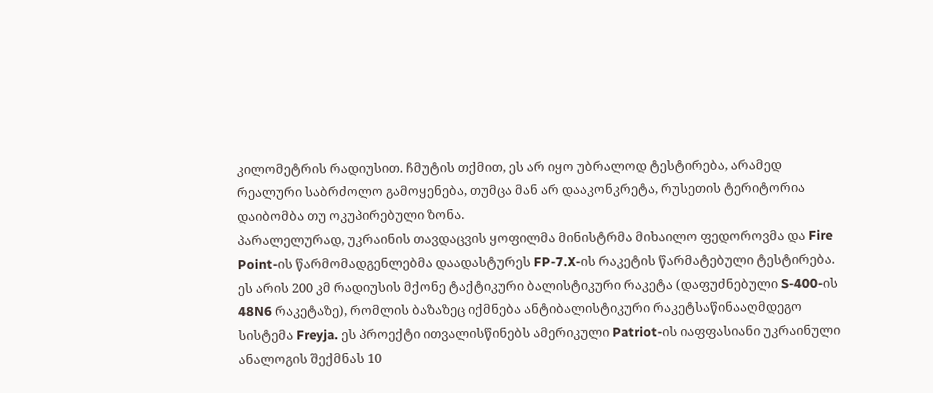კილომეტრის რადიუსით. ჩმუტის თქმით, ეს არ იყო უბრალოდ ტესტირება, არამედ რეალური საბრძოლო გამოყენება, თუმცა მან არ დააკონკრეტა, რუსეთის ტერიტორია დაიბომბა თუ ოკუპირებული ზონა.
პარალელურად, უკრაინის თავდაცვის ყოფილმა მინისტრმა მიხაილო ფედოროვმა და Fire Point-ის წარმომადგენლებმა დაადასტურეს FP-7.X-ის რაკეტის წარმატებული ტესტირება. ეს არის 200 კმ რადიუსის მქონე ტაქტიკური ბალისტიკური რაკეტა (დაფუძნებული S-400-ის 48N6 რაკეტაზე), რომლის ბაზაზეც იქმნება ანტიბალისტიკური რაკეტსაწინააღმდეგო სისტემა Freyja. ეს პროექტი ითვალისწინებს ამერიკული Patriot-ის იაფფასიანი უკრაინული ანალოგის შექმნას 10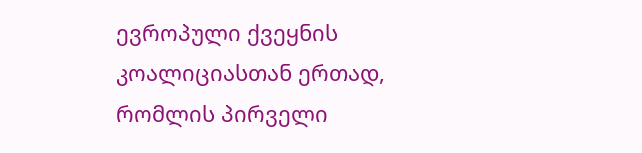ევროპული ქვეყნის კოალიციასთან ერთად, რომლის პირველი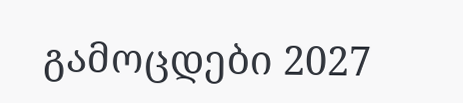გამოცდები 2027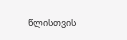წლისთვის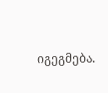იგეგმება.